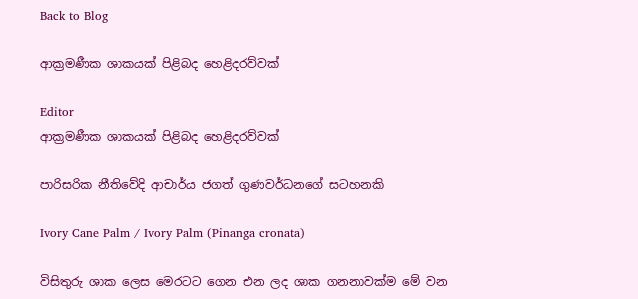Back to Blog

ආක්‍රමණීක ශාකයක් පිළිබද හෙළිදරව්වක්

Editor
ආක්‍රමණීක ශාකයක් පිළිබද හෙළිදරව්වක්

පාරිසරික නීතිවේදි ආචාර්ය ජගත් ගුණවර්ධනගේ සටහනකි

Ivory Cane Palm / Ivory Palm (Pinanga cronata)

විසිතුරු ශාක ලෙස මෙරටට ගෙන එන ලද ශාක ගනනාවක්ම මේ වන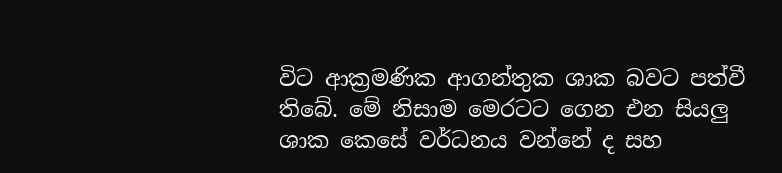විට ආක්‍රමණික ආගන්තුක ශාක බවට පත්වී තිබේ. මේ නිසාම මෙරටට ගෙන එන සියලු ශාක කෙසේ වර්ධනය වන්නේ ද සහ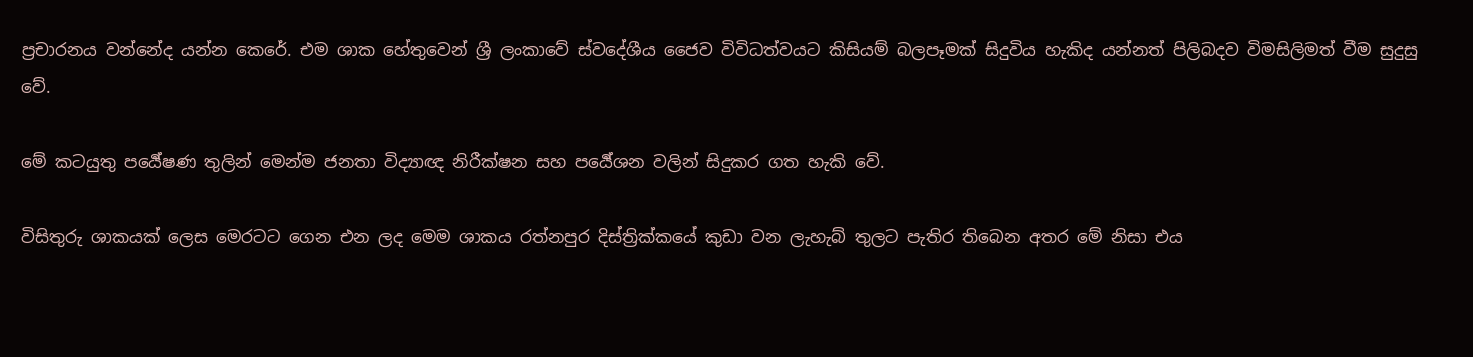ප්‍රචාරනය වන්නේද යන්න කෙරේ. එම ශාක හේතුවෙන් ශ්‍රී ලංකාවේ ස්වදේශීය ජෛව විවිධත්වයට කිසියම් බලපෑමක් සිදුවිය හැකිද යන්නත් පිලිබදව විමසිලිමත් වීම සුදුසු වේ.

මේ කටයුතු පර්‍යේෂණ තුලින් මෙන්ම ජනතා විද්‍යාඥ නිරීක්ෂන සහ පර්‍යේශන වලින් සිදුකර ගත හැකි වේ.

විසිතුරු ශාකයක් ලෙස මෙරටට ගෙන එන ලද මෙම ශාකය රත්නපුර දිස්ත්‍රික්කයේ කුඩා වන ලැහැබ් තුලට පැතිර තිබෙන අතර මේ නිසා එය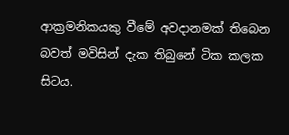ආක්‍රමනිකයකු වීමේ අවදානමක් තිබෙන බවත් මවිසින් දැක තිබුනේ ටික කලක සිටය.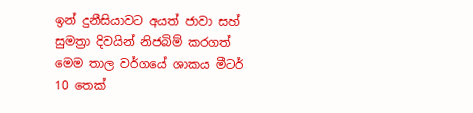ඉන් දුනීසියාවට අයත් ජාවා සහ් සුමත්‍රා දිවයින් නිජබිම් කරගත් මෙම තාල වර්ගයේ ශාකය මීටර් 10 තෙක්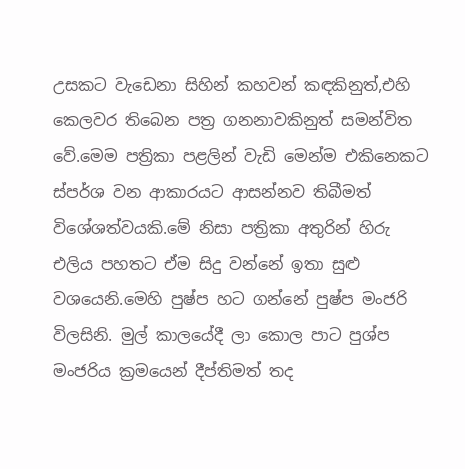උසකට වැඩෙනා සිහින් කහවන් කඳකිනුත්,එහි කෙලවර තිබෙන පත්‍ර ගනනාවකිනුත් සමන්විත වේ.මෙම පත්‍රිකා පළලින් වැඩි මෙන්ම එකිනෙකට ස්පර්ශ වන ආකාරයට ආසන්නව තිබීමත් විශේශත්වයකි.මේ නිසා පත්‍රිකා අතුරින් හිරු එලිය පහතට ඒම සිදු වන්නේ ඉතා සුළු වශයෙනි.මෙහි පුෂ්ප හට ගන්නේ පුෂ්ප මංජරි විලසිනි. මුල් කාලයේදී ලා කොල පාට පුශ්ප මංජරිය ක්‍රමයෙන් දීප්තිමත් තද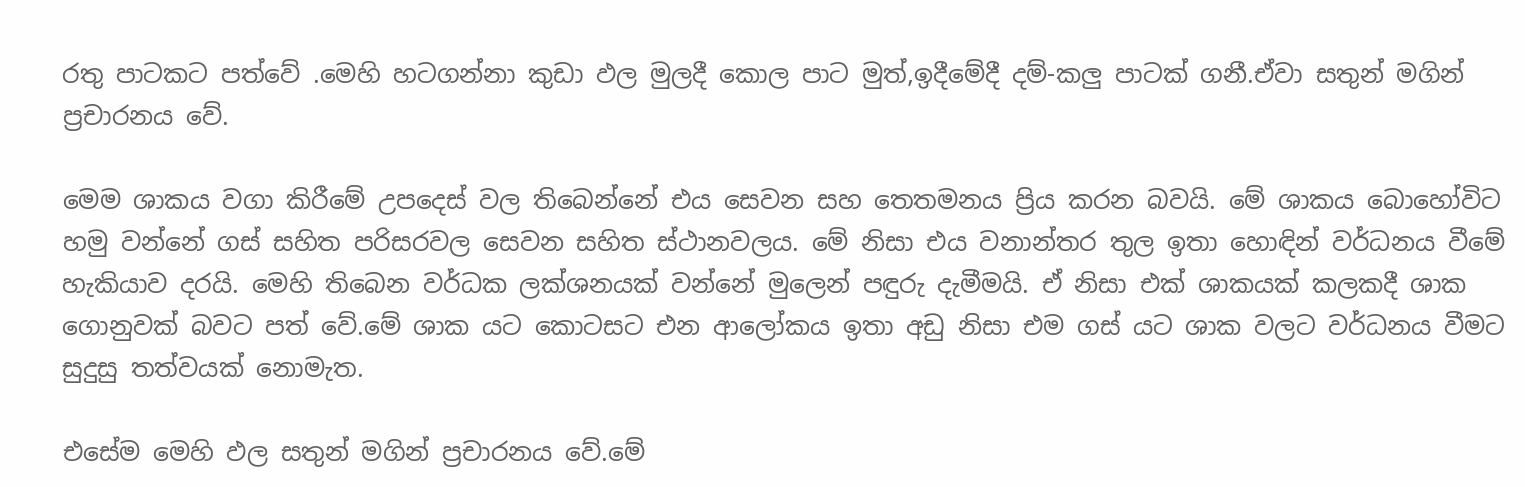රතු පාටකට පත්වේ .මෙහි හටගන්නා කුඩා ඵල මුලදී කොල පාට මුත්,ඉදීමේදී දම්-කලු පාටක් ගනී.ඒවා සතුන් මගින් ප්‍රචාරනය වේ.

මෙම ශාකය වගා කිරීමේ උපදෙස් වල තිබෙන්නේ එය සෙවන සහ තෙතමනය ප්‍රිය කරන බවයි. මේ ශාකය බොහෝවිට හමු වන්නේ ගස් සහිත පරිසරවල සෙවන සහිත ස්ථානවලය. මේ නිසා එය වනාන්තර තුල ඉතා හොඳින් වර්ධනය වීමේ හැකියාව දරයි. මෙහි තිබෙන වර්ධක ලක්ශනයක් වන්නේ මුලෙන් පඳුරු දැමීමයි. ඒ නිසා එක් ශාකයක් කලකදී ශාක ගොනුවක් බවට පත් වේ.මේ ශාක යට කොටසට එන ආලෝකය ඉතා අඩු නිසා එම ගස් යට ශාක වලට වර්ධනය වීමට සුදුසු තත්වයක් නොමැත.

එසේම මෙහි ඵල සතුන් මගින් ප්‍රචාරනය වේ.මේ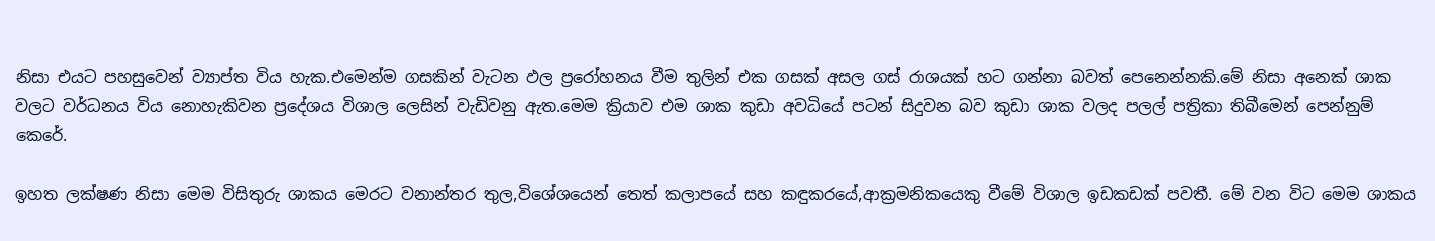නිසා එයට පහසුවෙන් ව්‍යාප්ත විය හැක.එමෙන්ම ගසකින් වැටන ඵල ප්‍රරෝහනය වීම තුලින් එක ගසක් අසල ගස් රාශයක් හට ගන්නා බවත් පෙනෙන්නකි.මේ නිසා අනෙක් ශාක වලට වර්ධනය විය නොහැකිවන ප්‍රදේශය විශාල ලෙසින් වැඩිවනු ඇත.මෙම ක්‍රියාව එම ශාක කුඩා අවධියේ පටන් සිදුවන බව කුඩා ශාක වලද පලල් පත්‍රිකා තිබීමෙන් පෙන්නුම් කෙරේ.

ඉහත ලක්ෂණ නිසා මෙම විසිතුරු ශාකය මෙරට වනාන්තර තුල,විශේශයෙන් තෙත් කලාපයේ සහ කඳුකරයේ,ආක්‍රමනිකයෙකු වීමේ විශාල ඉඩකඩක් පවතී. මේ වන විට මෙම ශාකය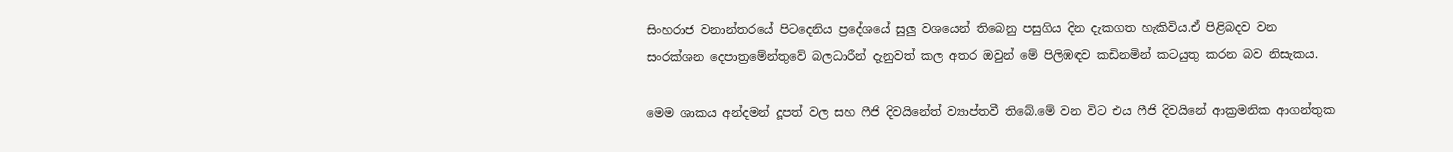සිංහරාජ වනාන්තරයේ පිටදෙනිය ප්‍රදේශයේ සුලු වශයෙන් තිබෙනු පසුගිය දින දැකගත හැකිවිය.ඒ පිළිබදව වන සංරක්ශන දෙපාත්‍රමේන්තුවේ බලධාරීන් දැනුවත් කල අතර ඔවුන් මේ පිලිඹඳව කඩිනමින් කටයුතු කරන බව නිසැකය.

මෙම ශාකය අන්දමන් දූපත් වල සහ ෆීජි දිවයිනේත් ව්‍යාප්තවී තිබේ.මේ වන විට එය ෆීජි දිවයිනේ ආක්‍රමනික ආගන්තුක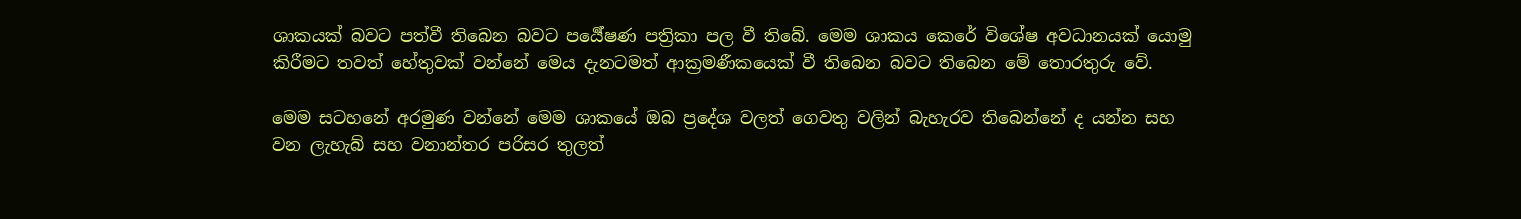ශාකයක් බවට පත්වී තිබෙන බවට පර්‍යේෂණ පත්‍රිකා පල වී තිබේ. මෙම ශාකය කෙරේ විශේෂ අවධානයක් යොමු කිරීමට තවත් හේතුවක් වන්නේ මෙය දැනටමත් ආක්‍රමණීකයෙක් වී තිබෙන බවට තිබෙන මේ තොරතුරු වේ.

මෙම සටහනේ අරමුණ වන්නේ මෙම ශාකයේ ඔබ ප්‍රදේශ වලත් ගෙවතු වලින් බැහැරව තිබෙන්නේ ද යන්න සහ වන ලැහැබ් සහ වනාන්තර පරිසර තුලත්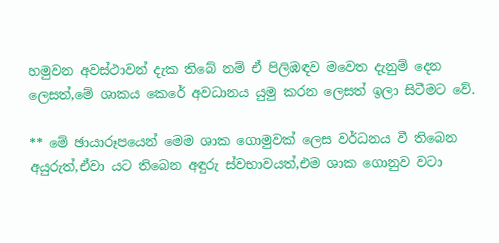හමුවන අවස්ථාවන් දැක තිබේ නම් ඒ පිලිඹඳව මවෙත දැනුම් දෙන ලෙසත්,මේ ශාකය කෙරේ අවධානය යුමු කරන ලෙසත් ඉලා සිටීමට වේ.

** මේ ඡායාරූපයෙන් මෙම ශාක ගොමුවක් ලෙස වර්ධනය වී තිබෙන අයුරුත්,ඒවා යට තිබෙන අඳුරු ස්වභාවයත්,එම ශාක ගොනුව වටා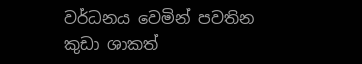වර්ධනය වෙමින් පවතින කුඩා ශාකත්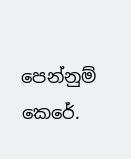පෙන්නුම් කෙරේ.